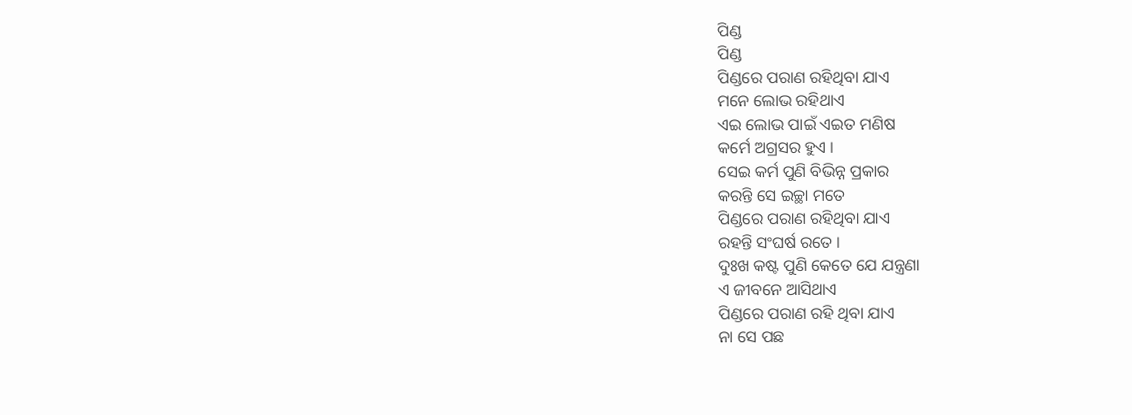ପିଣ୍ଡ
ପିଣ୍ଡ
ପିଣ୍ଡରେ ପରାଣ ରହିଥିବା ଯାଏ
ମନେ ଲୋଭ ରହିଥାଏ
ଏଇ ଲୋଭ ପାଇଁ ଏଇତ ମଣିଷ
କର୍ମେ ଅଗ୍ରସର ହୁଏ ।
ସେଇ କର୍ମ ପୁଣି ବିଭିନ୍ନ ପ୍ରକାର
କରନ୍ତି ସେ ଇଚ୍ଛା ମତେ
ପିଣ୍ଡରେ ପରାଣ ରହିଥିବା ଯାଏ
ରହନ୍ତି ସଂଘର୍ଷ ରତେ ।
ଦୁଃଖ କଷ୍ଟ ପୁଣି କେତେ ଯେ ଯନ୍ତ୍ରଣା
ଏ ଜୀବନେ ଆସିଥାଏ
ପିଣ୍ଡରେ ପରାଣ ରହି ଥିବା ଯାଏ
ନା ସେ ପଛ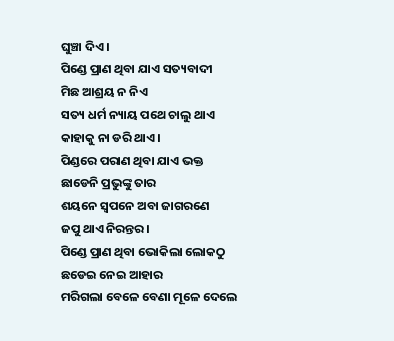ଘୁଞ୍ଚା ଦିଏ ।
ପିଣ୍ଡେ ପ୍ରାଣ ଥିବା ଯାଏ ସତ୍ୟବାଦୀ
ମିଛ ଆଶ୍ରୟ ନ ନିଏ
ସତ୍ୟ ଧର୍ମ ନ୍ୟାୟ ପଥେ ଚାଲୁ ଥାଏ
କାହାକୁ ନା ଡରି ଥାଏ ।
ପିଣ୍ଡରେ ପରାଣ ଥିବା ଯାଏ ଭକ୍ତ
ଛାଡେନି ପ୍ରଭୁଙ୍କୁ ତାର
ଶୟନେ ସ୍ବପନେ ଅବା ଜାଗରଣେ
ଜପୁ ଥାଏ ନିରନ୍ତର ।
ପିଣ୍ଡେ ପ୍ରାଣ ଥିବା ଭୋକିଲା ଲୋକଠୁ
ଛଡେଇ ନେଇ ଆହାର
ମରିଗଲା ବେଳେ ବେଣା ମୂଳେ ଦେଲେ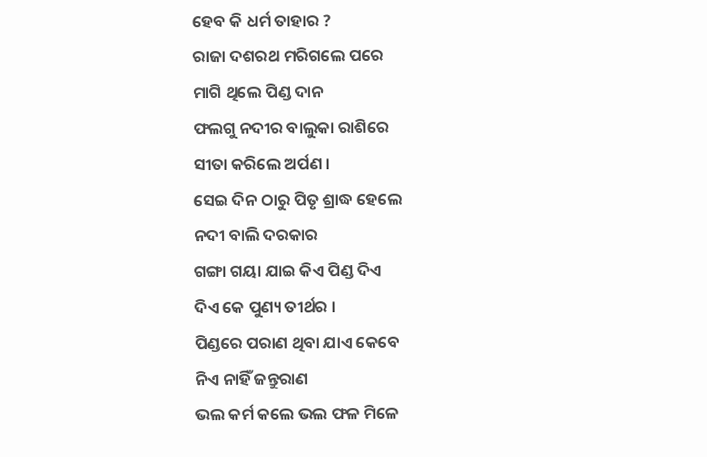ହେବ କି ଧର୍ମ ତାହାର ?
ରାଜା ଦଶରଥ ମରିଗଲେ ପରେ
ମାଗି ଥିଲେ ପିଣ୍ଡ ଦାନ
ଫଲଗୁ ନଦୀର ବାଲୁକା ରାଶିରେ
ସୀତା କରିଲେ ଅର୍ପଣ ।
ସେଇ ଦିନ ଠାରୁ ପିତୃ ଶ୍ରାଦ୍ଧ ହେଲେ
ନଦୀ ବାଲି ଦରକାର
ଗଙ୍ଗା ଗୟା ଯାଇ କିଏ ପିଣ୍ଡ ଦିଏ
ଦିଏ କେ ପୁଣ୍ୟ ତୀର୍ଥର ।
ପିଣ୍ଡରେ ପରାଣ ଥିବା ଯାଏ କେବେ
ନିଏ ନାହିଁ ଜନ୍ତୁରାଣ
ଭଲ କର୍ମ କଲେ ଭଲ ଫଳ ମିଳେ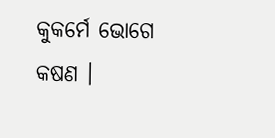କୁକର୍ମେ ଭୋଗେ କଷଣ ।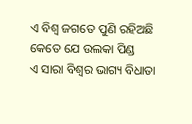ଏ ବିଶ୍ବ ଜଗତେ ପୁଣି ରହିଅଛି
କେତେ ଯେ ଉଲକା ପିଣ୍ଡ
ଏ ସାରା ବିଶ୍ବର ଭାଗ୍ୟ ବିଧାତା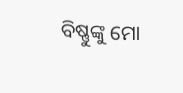ବିଷ୍ଣୁଙ୍କୁ ମୋ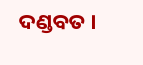ଦଣ୍ଡବତ ।